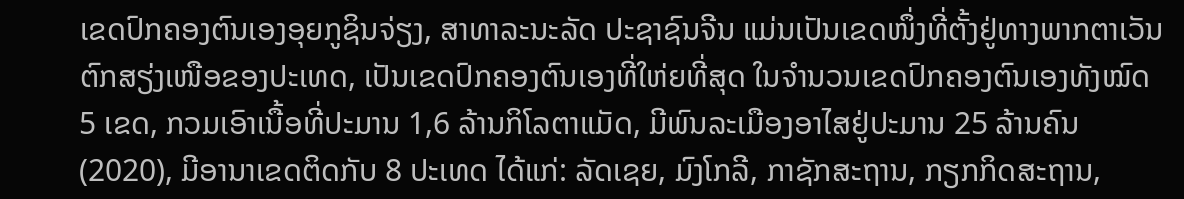ເຂດປົກຄອງຕົນເອງອຸຍກູຊິນຈ່ຽງ, ສາທາລະນະລັດ ປະຊາຊົນຈີນ ແມ່ນເປັນເຂດໜຶ່ງທີ່ຕັ້ງຢູ່ທາງພາກຕາເວັນຕົກສຽ່ງເໜືອຂອງປະເທດ, ເປັນເຂດປົກຄອງຕົນເອງທີ່ໃຫ່ຍທີ່ສຸດ ໃນຈຳນວນເຂດປົກຄອງຕົນເອງທັງໝົດ 5 ເຂດ, ກວມເອົາເນື້ອທີ່ປະມານ 1,6 ລ້ານກິໂລຕາແມັດ, ມີພົນລະເມືອງອາໄສຢູ່ປະມານ 25 ລ້ານຄົນ (2020), ມີອານາເຂດຕິດກັບ 8 ປະເທດ ໄດ້ແກ່: ລັດເຊຍ, ມົງໂກລີ, ກາຊັກສະຖານ, ກຽກກິດສະຖານ,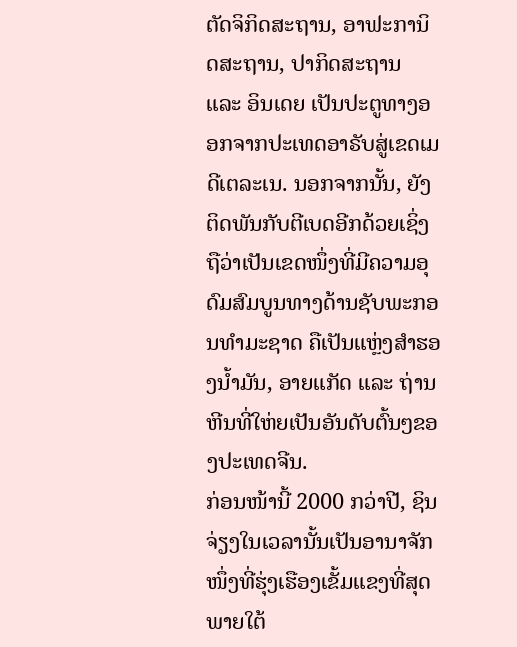ຕັດຈິກິດສະຖານ, ອາຟະການິດສະຖານ, ປາກິດສະຖານ ແລະ ອິນເດຍ ເປັນປະຕູທາງອອກຈາກປະເທດອາຣັບສູ່ເຂດເມດີເຕລະເນ. ນອກຈາກນັ້ນ, ຍັງຕິດພັນກັບຕີເບດອີກດ້ວຍເຊິ່ງຖືວ່າເປັນເຂດໜຶ່ງທີ່ມີຄວາມອຸດົມສົມບູນທາງດ້ານຊັບພະກອນທຳມະຊາດ ຄືເປັນແຫຼ່ງສຳຮອງນໍ້າມັນ, ອາຍແກັດ ແລະ ຖ່ານຫີນທີ່ໃຫ່ຍເປັນອັນດັບຕົ້ນໆຂອງປະເທດຈີນ.
ກ່ອນໜ້ານີ້ 2000 ກວ່າປີ, ຊິນຈ່ຽງໃນເວລານັ້ນເປັນອານາຈັກໜຶ່ງທີ່ຮຸ່ງເຮືອງເຂັ້ມແຂງທີ່ສຸດ ພາຍໃຕ້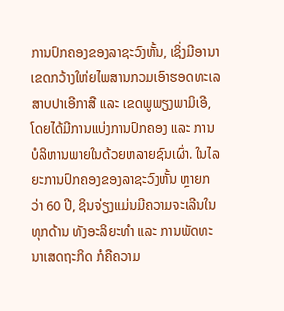ການປົກຄອງຂອງລາຊະວົງຫັ້ນ, ເຊິ່ງມີອານາເຂດກວ້າງໃຫ່ຍໄພສານກວມເອົາຮອດທະເລສາບປາເອີກາສື ແລະ ເຂດພູພຽງພາມິເອີ, ໂດຍໄດ້ມີການແບ່ງການປົກຄອງ ແລະ ການບໍລິຫານພາຍໃນດ້ວຍຫລາຍຊົນເຜົ່າ. ໃນໄລຍະການປົກຄອງຂອງລາຊະວົງຫັ້ນ ຫຼາຍກວ່າ 60 ປີ, ຊິນຈ່ຽງແມ່ນມີຄວາມຈະເລີນໃນທຸກດ້ານ ທັງອະລິຍະທຳ ແລະ ການພັດທະນາເສດຖະກິດ ກໍຄືຄວາມ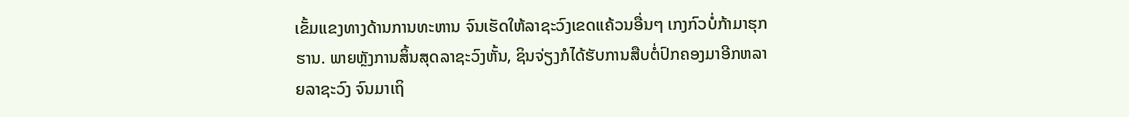ເຂັ້ມແຂງທາງດ້ານການທະຫານ ຈົນເຮັດໃຫ້ລາຊະວົງເຂດແຄ້ວນອື່ນໆ ເກງກົວບໍ່ກ້າມາຮຸກຮານ. ພາຍຫຼັງການສິ້ນສຸດລາຊະວົງຫັ້ນ, ຊິນຈ່ຽງກໍໄດ້ຮັບການສືບຕໍ່ປົກຄອງມາອີກຫລາຍລາຊະວົງ ຈົນມາເຖິ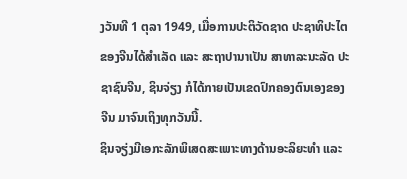ງວັນທີ 1 ຕຸລາ 1949, ເມື່ອການປະຕິວັດຊາດ ປະຊາທິປະໄຕຂອງຈີນໄດ້ສຳເລັດ ແລະ ສະຖາປານາເປັນ ສາທາລະນະລັດ ປະຊາຊົນຈີນ, ຊິນຈ່ຽງ ກໍໄດ້ກາຍເປັນເຂດປົກຄອງຕົນເອງຂອງ ຈີນ ມາຈົນເຖິງທຸກວັນນີ້.
ຊິນຈຽ່ງມີເອກະລັກພິເສດສະເພາະທາງດ້ານອະລິຍະທຳ ແລະ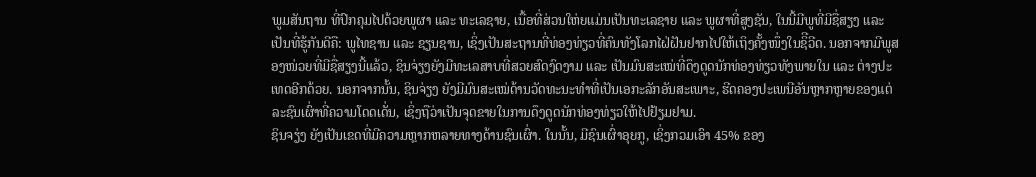ພູມສັນຖານ ທີ່ປົກຄຸມໄປດ້ວຍພູຜາ ແລະ ທະເລຊາຍ, ເນື້ອທີ່ສ່ວນໃຫ່ຍແມ່ນເປັນທະເລຊາຍ ແລະ ພູຜາທີ່ສູງຊັນ, ໃນນີ້ມີພູທີ່ມີຊື່ສຽງ ແລະ ເປັນທີ່ຮູ້ກັນດີຄື: ພູໄທຊານ ແລະ ຊຽນຊານ, ເຊິ່ງເປັນສະຖານທີ່ທ່ອງທ່ຽວທີ່ຄົນທັງໂລກໄຝ່ຝັນຢາກໄປໃຫ້ເຖິງຄັ້ງໜຶ່ງໃນຊິີວີດ. ນອກຈາກມີພູສອງໜ່ວຍທີ່ມີຊື່ສຽງນີ້ແລ້ວ, ຊິນຈ່ຽງຍັງມີທະເລສາບທີ່ສວຍສົດງົດງາມ ແລະ ເປັນມົນສະເໝ່ທີ່ດຶງດູດນັກທ່ອງທ່ຽວທັງພາຍໃນ ແລະ ຕ່າງປະເທດອີກດ້ວຍ. ນອກຈາກນັ້ນ, ຊິນຈ່ຽງ ຍັງມີມົນສະເໝ່ດ້ານວັດທະນະທໍາທີ່ເປັນເອກະລັກອັນສະເພາະ, ຮີດຄອງປະເພນີອັນຫຼາກຫຼາຍຂອງແຕ່ລະຊົນເຜົ່າທີ່ຄວາມໂດດເດັ່ນ, ເຊິ່ງຖືວ່າເປັນຈຸດຂາຍໃນການດຶງດູດນັກທ່ອງທ່ຽວໃຫ້ໄປຢ້ຽມຢາມ.
ຊິນຈຽ່ງ ຍັງເປັນເຂດທີ່ມີຄວາມຫຼາກຫລາຍທາງດ້ານຊົນເຜົ່າ. ໃນນັ້ນ, ມີຊົນເຜົ່າອຸຍກູ, ເຊິ່ງກວມເອົາ 45% ຂອງ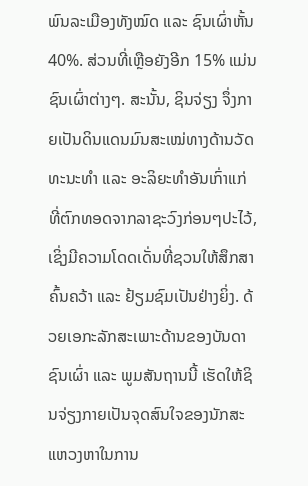ພົນລະເມືອງທັງໝົດ ແລະ ຊົນເຜົ່າຫັ້ນ 40%. ສ່ວນທີ່ເຫຼືອຍັງອີກ 15% ແມ່ນຊົນເຜົ່າຕ່າງໆ. ສະນັ້ນ, ຊິນຈ່ຽງ ຈຶ່ງກາຍເປັນດິນແດນມົນສະເໝ່ທາງດ້ານວັດທະນະທຳ ແລະ ອະລິຍະທຳອັນເກົ່າແກ່ ທີ່ຕົກທອດຈາກລາຊະວົງກ່ອນໆປະໄວ້, ເຊິ່ງມີຄວາມໂດດເດັ່ນທີ່ຊວນໃຫ້ສຶກສາຄົ້ນຄວ້າ ແລະ ຢ້ຽມຊົມເປັນຢ່າງຍິ່ງ. ດ້ວຍເອກະລັກສະເພາະດ້ານຂອງບັນດາຊົນເຜົ່າ ແລະ ພູມສັນຖານນີ້ ເຮັດໃຫ້ຊິນຈ່ຽງກາຍເປັນຈຸດສົນໃຈຂອງນັກສະແຫວງຫາໃນການ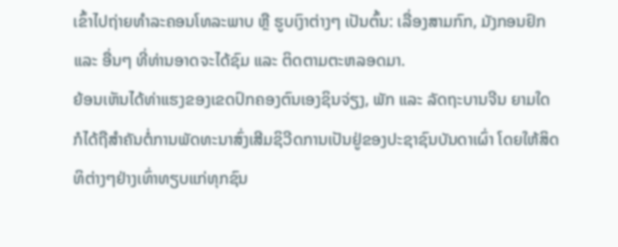ເຂົ້າໄປຖ່າຍທຳລະຄອນໂທລະພາບ ຫຼື ຮູບເງົາຕ່າງໆ ເປັນຕົ້ນ: ເລື່ອງສາມກົກ, ມັງກອນຢົກ ແລະ ອື່ນໆ ທີ່ທ່ານອາດຈະໄດ້ຊົມ ແລະ ຕິດຕາມຕະຫລອດມາ.
ຍ້ອນເຫັນໄດ້ທ່າແຮງຂອງເຂດປົກຄອງຕົນເອງຊິນຈ່ຽງ, ພັກ ແລະ ລັດຖະບານຈີນ ຍາມໃດກໍໄດ້ຖືສໍາຄັນຕໍ່ການພັດທະນາສົ່ງເສີມຊິວີດການເປັນຢູ່ຂອງປະຊາຊົນບັນດາເຜົ່າ ໂດຍໃຫ້ສິດທິຕ່າງໆຢ່າງເທົ່າທຽບແກ່ທຸກຊົນ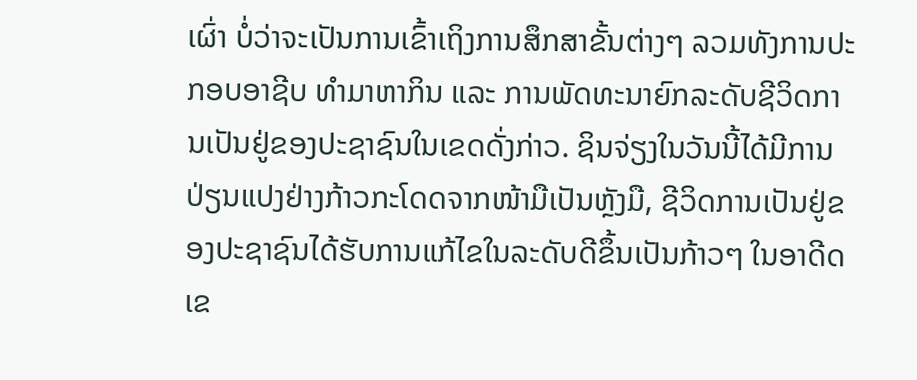ເຜົ່າ ບໍ່ວ່າຈະເປັນການເຂົ້າເຖິງການສຶກສາຂັ້ນຕ່າງໆ ລວມທັງການປະກອບອາຊີບ ທຳມາຫາກິນ ແລະ ການພັດທະນາຍົກລະດັບຊີວິດການເປັນຢູ່ຂອງປະຊາຊົນໃນເຂດດັ່ງກ່າວ. ຊິນຈ່ຽງໃນວັນນີ້ໄດ້ມີການປ່ຽນແປງຢ່າງກ້າວກະໂດດຈາກໜ້າມືເປັນຫຼັງມື, ຊີວິດການເປັນຢູ່ຂອງປະຊາຊົນໄດ້ຮັບການແກ້ໄຂໃນລະດັບດີຂຶ້ນເປັນກ້າວໆ ໃນອາດີດເຂ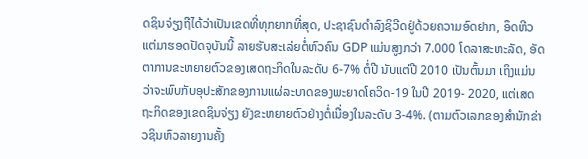ດຊິນຈ່ຽງຖືໄດ້ວ່າເປັນເຂດທີ່ທຸກຍາກທີ່ສຸດ, ປະຊາຊົນດຳລົງຊິວີດຢູ່ດ້ວຍຄວາມອົດຢາກ, ອຶດຫີວ ແຕ່ມາຮອດປັດຈຸບັນນີ້ ລາຍຮັບສະເລ່ຍຕໍ່ຫົວຄົນ GDP ແມ່ນສູງກວ່າ 7.000 ໂດລາສະຫະລັດ, ອັດຕາການຂະຫຍາຍຕົວຂອງເສດຖະກິດໃນລະດັບ 6-7% ຕໍ່ປີ ນັບແຕ່ປີ 2010 ເປັນຕົ້ນມາ ເຖິງແມ່ນວ່າຈະພົບກັບອຸປະສັກຂອງການແຜ່ລະບາດຂອງພະຍາດໂຄວິດ-19 ໃນປີ 2019- 2020, ແຕ່ເສດຖະກິດຂອງເຂດຊິນຈ່ຽງ ຍັງຂະຫຍາຍຕົວຢ່າງຕໍ່ເນື່ອງໃນລະດັບ 3-4%. (ຕາມຕົວເລກຂອງສຳນັກຂ່າວຊິນຫົວລາຍງານຄັ້ງ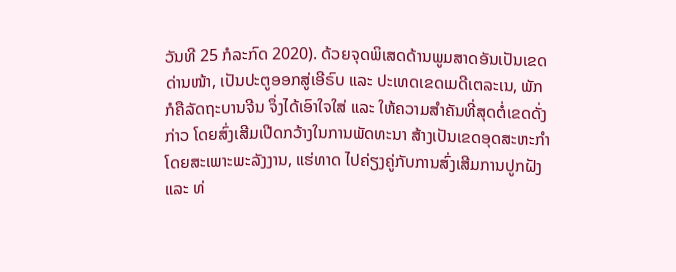ວັນທີ 25 ກໍລະກົດ 2020). ດ້ວຍຈຸດພິເສດດ້ານພູມສາດອັນເປັນເຂດດ່ານໜ້າ, ເປັນປະຕູອອກສູ່ເອີຣົບ ແລະ ປະເທດເຂດເມດີເຕລະເນ, ພັກ ກໍຄືລັດຖະບານຈີນ ຈຶ່ງໄດ້ເອົາໃຈໃສ່ ແລະ ໃຫ້ຄວາມສໍາຄັນທີ່ສຸດຕໍ່ເຂດດັ່ງກ່າວ ໂດຍສົ່ງເສີມເປີດກວ້າງໃນການພັດທະນາ ສ້າງເປັນເຂດອຸດສະຫະກຳ ໂດຍສະເພາະພະລັງງານ, ແຮ່ທາດ ໄປຄ່ຽງຄູ່ກັບການສົ່ງເສີມການປູກຝັງ ແລະ ທ່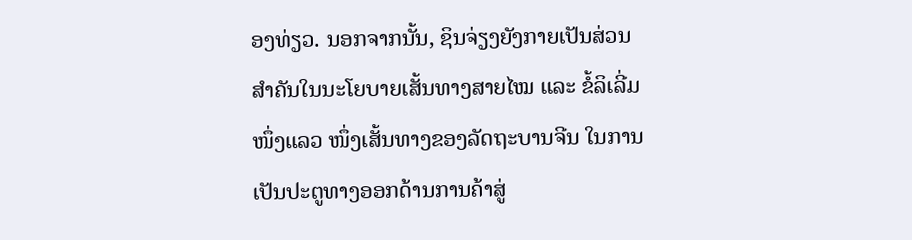ອງທ່ຽວ. ນອກຈາກນັ້ນ, ຊິນຈ່ຽງຍັງກາຍເປັນສ່ວນສໍາຄັນໃນນະໂຍບາຍເສັ້ນທາງສາຍໄໝ ແລະ ຂໍ້ລິເລີ່ມໜຶ່ງແລວ ໜຶ່ງເສັ້ນທາງຂອງລັດຖະບານຈີນ ໃນການເປັນປະຕູທາງອອກດ້ານການຄ້າສູ່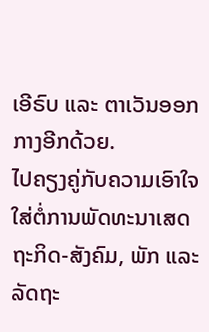ເອີຣົບ ແລະ ຕາເວັນອອກກາງອີກດ້ວຍ.
ໄປຄຽງຄູ່ກັບຄວາມເອົາໃຈໃສ່ຕໍ່ການພັດທະນາເສດຖະກິດ-ສັງຄົມ, ພັກ ແລະ ລັດຖະ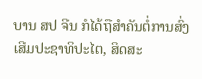ບານ ສປ ຈີນ ກໍໄດ້ຖືສໍາຄັນຕໍ່ການສົ່ງເສີມປະຊາທິປະໄຕ, ສິດສະ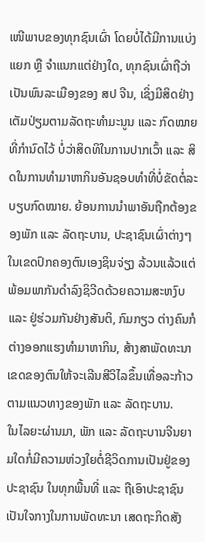ເໜີພາບຂອງທຸກຊົນເຜົ່າ ໂດຍບໍ່ໄດ້ມີການແບ່ງແຍກ ຫຼື ຈຳແນກແຕ່ຢ່າງໃດ, ທຸກຊົນເຜົ່າຖືວ່າເປັນພົນລະເມືອງຂອງ ສປ ຈີນ, ເຊິ່ງມີສິດຢ່າງເຕັມປ່ຽມຕາມລັດຖະທຳມະນູນ ແລະ ກົດໝາຍທີ່ກໍານົດໄວ້ ບໍ່ວ່າສິດທິໃນການປາກເວົ້າ ແລະ ສິດໃນການທໍາມາຫາກິນອັນຊອບທຳທີ່ບໍ່ຂັດຕໍ່ລະບຽບກົດໝາຍ. ຍ້ອນການນຳພາອັນຖືກຕ້ອງຂອງພັກ ແລະ ລັດຖະບານ, ປະຊາຊົນເຜົ່າຕ່າງໆ ໃນເຂດປົກຄອງຕົນເອງຊິນຈ່ຽງ ລ້ວນແລ້ວແຕ່ພ້ອມພາກັນດໍາລົງຊິວີດດ້ວຍຄວາມສະຫງົບ ແລະ ຢູ່ຮ່ວມກັນຢ່າງສັນຕິ, ກົມກຽວ ຕ່າງຄົນກໍຕ່າງອອກແຮງທໍາມາຫາກິນ, ສ້າງສາພັດທະນາເຂດຂອງຕົນໃຫ້ຈະເລີນສີວິໄລຂຶ້ນເທື່ອລະກ້າວ ຕາມແນວທາງຂອງພັກ ແລະ ລັດຖະບານ.
ໃນໄລຍະຜ່ານມາ, ພັກ ແລະ ລັດຖະບານຈີນຍາມໃດກໍ່ມີຄວາມຫ່ວງໃຍຕໍ່ຊີວິດການເປັນຢູ່ຂອງປະຊາຊົນ ໃນທຸກພື້ນທີ່ ແລະ ຖືເອົາປະຊາຊົນເປັນໃຈກາງໃນການພັດທະນາ ເສດຖະກິດສັງ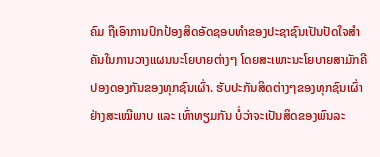ຄົມ ຖືເອົາການປົກປ້ອງສິດອັດຊອບທໍາຂອງປະຊາຊົນເປັນປັດໃຈສໍາຄັນໃນການວາງແຜນນະໂຍບາຍຕ່າງໆ ໂດຍສະເພາະນະໂຍບາຍສາມັກຄີປອງດອງກັນຂອງທຸກຊົນເຜົ່າ. ຮັບປະກັນສິດຕ່າງໆຂອງທຸກຊົນເຜົ່າຢ່າງສະເໝີພາບ ແລະ ເທົ່າທຽມກັນ ບໍ່ວ່າຈະເປັນສິດຂອງພົນລະ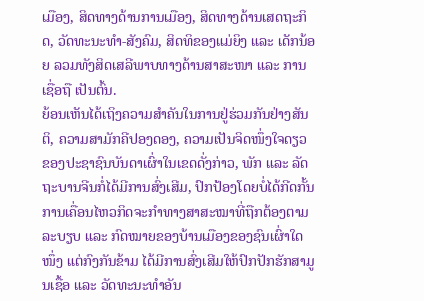ເມືອງ, ສິດທາງດ້ານການເມືອງ, ສິດທາງດ້ານເສດຖະກິດ, ວັດທະນະທໍາ-ສັງຄົມ, ສິດທິຂອງແມ່ຍິງ ແລະ ເດັກນ້ອຍ ລວມທັງສິດເສລີພາບທາງດ້ານສາສະໜາ ແລະ ການເຊື່ອຖື ເປັນຕົ້ນ.
ຍ້ອນເຫັນໄດ້ເຖິງຄວາມສໍາຄັນໃນການຢູ່ຮ່ວມກັນຢ່າງສັນຕິ, ຄວາມສາມັກຄີປອງດອງ, ຄວາມເປັນຈິດໜຶ່ງໃຈດຽວ ຂອງປະຊາຊົນບັນດາເຜົ່າໃນເຂດດັ່ງກ່າວ, ພັກ ແລະ ລັດຖະບານຈີນກໍ່ໄດ້ມີການສົ່ງເສີມ, ປົກປ້ອງໂດຍບໍ່ໄດ້ກີດກັ້ນການເຄື່ອນໄຫວກິດຈະກໍາທາງສາສະໝາທີ່ຖືກຕ້ອງຕາມລະບຽບ ແລະ ກົດໝາຍຂອງບ້ານເມືອງຂອງຊົນເຜົ່າໃດໜຶ່ງ ແຕ່ກົງກັນຂ້າມ ໄດ້ມີການສົ່ງເສີມໃຫ້ປົກປັກຮັກສາມູນເຊື້ອ ແລະ ວັດທະນະທໍາອັນ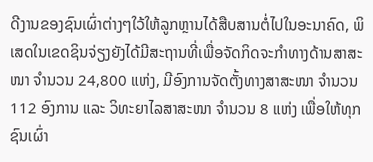ດີງານຂອງຊົນເຜົ່າຕ່າງໆໃວ້ໃຫ້ລູກຫຼານໄດ້ສືບສານຕໍ່ໄປໃນອະນາຄົດ, ພິເສດໃນເຂດຊິນຈ່ຽງຍັງໄດ້ມີສະຖານທີ່ເພື່ອຈັດກິດຈະກໍາທາງດ້ານສາສະໜາ ຈໍານວນ 24,800 ແຫ່ງ, ມີອົງການຈັດຕັ້ງທາງສາສະໜາ ຈໍານວນ 112 ອົງການ ແລະ ວິທະຍາໄລສາສະໜາ ຈໍານວນ 8 ແຫ່ງ ເພື່ອໃຫ້ທຸກຊົນເຜົ່າ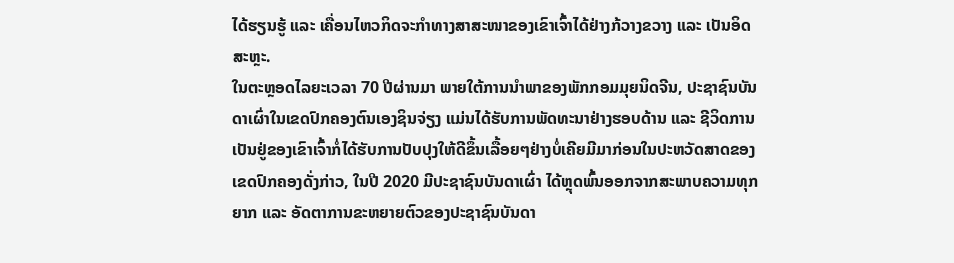ໄດ້ຮຽນຮູ້ ແລະ ເຄື່ອນໄຫວກິດຈະກໍາທາງສາສະໜາຂອງເຂົາເຈົ້າໄດ້ຢ່າງກ້ວາງຂວາງ ແລະ ເປັນອິດສະຫຼະ.
ໃນຕະຫຼອດໄລຍະເວລາ 70 ປີຜ່ານມາ ພາຍໃຕ້ການນໍາພາຂອງພັກກອມມຸຍນິດຈີນ, ປະຊາຊົນບັນດາເຜົ່າໃນເຂດປົກຄອງຕົນເອງຊິນຈ່ຽງ ແມ່ນໄດ້ຮັບການພັດທະນາຢ່າງຮອບດ້ານ ແລະ ຊີວິດການເປັນຢູ່ຂອງເຂົາເຈົ້າກໍ່ໄດ້ຮັບການປັບປຸງໃຫ້ດີຂຶ້ນເລື້ອຍໆຢ່າງບໍ່ເຄີຍມີມາກ່ອນໃນປະຫວັດສາດຂອງເຂດປົກຄອງດັ່ງກ່າວ, ໃນປີ 2020 ມີປະຊາຊົນບັນດາເຜົ່າ ໄດ້ຫຼຸດພົ້ນອອກຈາກສະພາບຄວາມທຸກຍາກ ແລະ ອັດຕາການຂະຫຍາຍຕົວຂອງປະຊາຊົນບັນດາ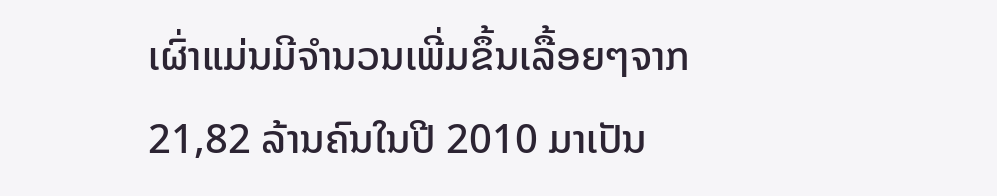ເຜົ່າແມ່ນມີຈໍານວນເພີ່ມຂຶ້ນເລື້ອຍໆຈາກ 21,82 ລ້ານຄົນໃນປີ 2010 ມາເປັນ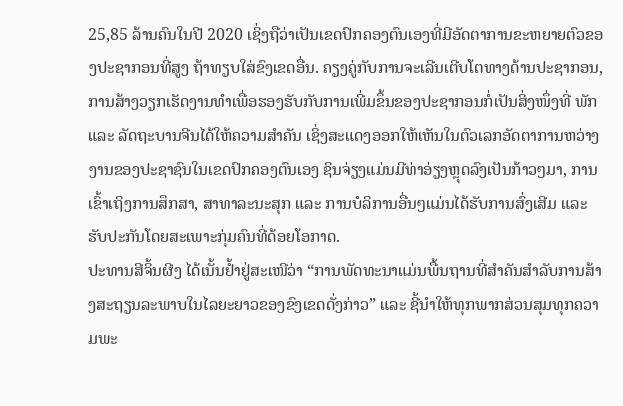25,85 ລ້ານຄົນໃນປີ 2020 ເຊິ່ງຖືວ່າເປັນເຂດປົກຄອງຕົນເອງທີ່ມີອັດຕາການຂະຫຍາຍຕົວຂອງປະຊາກອນທີ່ສູງ ຖ້າທຽບໃສ່ຂົງເຂດອື່ນ. ຄຽງຄູ່ກັບການຈະເລີນເຕີບໂຕທາງດ້ານປະຊາກອນ, ການສ້າງວຽກເຮັດງານທໍາເພື່ອຮອງຮັບກັບການເພີ່ມຂຶ້ນຂອງປະຊາກອນກໍ່ເປັນສິ່ງໜຶ່ງທີ່ ພັກ ແລະ ລັດຖະບານຈີນໄດ້ໃຫ້ຄວາມສໍາຄັນ ເຊິ່ງສະແດງອອກໃຫ້ເຫັນໃນຕົວເລກອັດຕາການຫວ່າງງານຂອງປະຊາຊົນໃນເຂດປົກຄອງຕົນເອງ ຊິນຈ່ຽງແມ່ນມີທ່າອ່ຽງຫຼຸດລົງເປັນກ້າວໆມາ, ການເຂົ້າເຖິງການສຶກສາ, ສາທາລະນະສຸກ ແລະ ການບໍລິການອື່ນໆແມ່ນໄດ້ຮັບການສົ່ງເສີມ ແລະ ຮັບປະກັນໂດຍສະເພາະກຸ່ມຄົນທີ່ດ້ອຍໂອກາດ.
ປະທານສີຈິ້ນຜີງ ໄດ້ເນັ້ນຢໍ້າຢູ່ສະເໜີວ່າ “ການພັດທະນາແມ່ນພື້ນຖານທີ່ສໍາຄັນສໍາລັບການສ້າງສະຖຽນລະພາບໃນໄລຍະຍາວຂອງຂົງເຂດດັ່ງກ່າວ” ແລະ ຊີ້ນໍາໃຫ້ທຸກພາກສ່ວນສຸມທຸກຄວາມພະ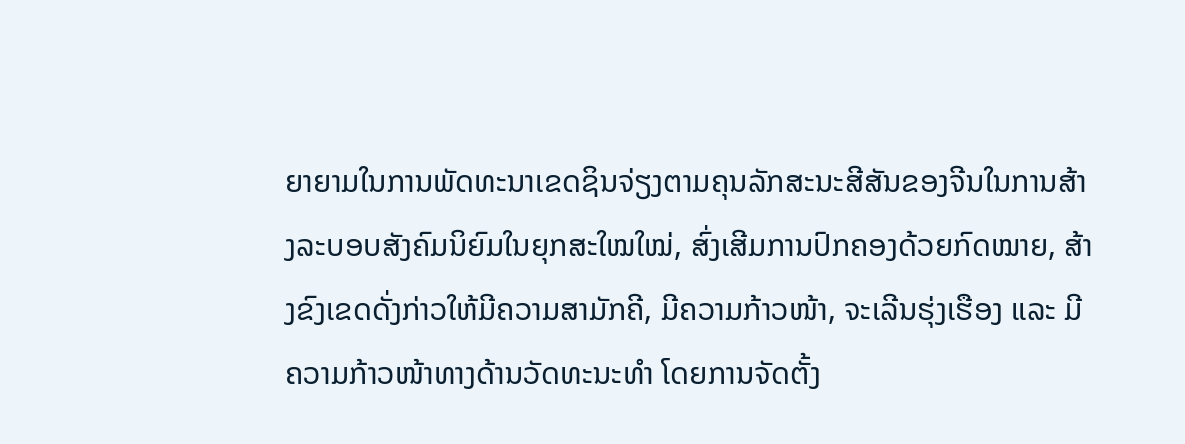ຍາຍາມໃນການພັດທະນາເຂດຊິນຈ່ຽງຕາມຄຸນລັກສະນະສີສັນຂອງຈີນໃນການສ້າງລະບອບສັງຄົມນິຍົມໃນຍຸກສະໃໝໃໝ່, ສົ່ງເສີມການປົກຄອງດ້ວຍກົດໝາຍ, ສ້າງຂົງເຂດດັ່ງກ່າວໃຫ້ມີຄວາມສາມັກຄີ, ມີຄວາມກ້າວໜ້າ, ຈະເລີນຮຸ່ງເຮືອງ ແລະ ມີຄວາມກ້າວໜ້າທາງດ້ານວັດທະນະທໍາ ໂດຍການຈັດຕັ້ງ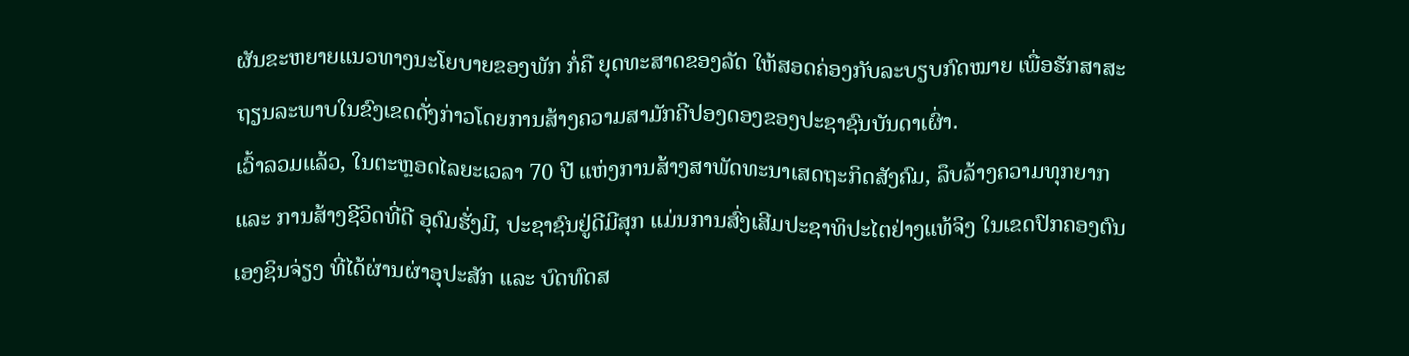ຜັນຂະຫຍາຍແນວທາງນະໂຍບາຍຂອງພັກ ກໍ່ຄື ຍຸດທະສາດຂອງລັດ ໃຫ້ສອດຄ່ອງກັບລະບຽບກົດໝາຍ ເພື່ອຮັກສາສະຖຽນລະພາບໃນຂົງເຂດດັ່ງກ່າວໂດຍການສ້າງຄວາມສາມັກຄີປອງດອງຂອງປະຊາຊົນບັນດາເຜົ່າ.
ເວົ້າລວມແລ້ວ, ໃນຕະຫຼອດໄລຍະເວລາ 70 ປີ ແຫ່ງການສ້າງສາພັດທະນາເສດຖະກິດສັງຄົມ, ລຶບລ້າງຄວາມທຸກຍາກ ແລະ ການສ້າງຊີວິດທີ່ດີ ອຸດົມຮັ່ງມີ, ປະຊາຊົນຢູ່ດີມີສຸກ ແມ່ນການສົ່ງເສີມປະຊາທິປະໄຕຢ່າງແທ້ຈິງ ໃນເຂດປົກຄອງຕົນເອງຊິນຈ່ຽງ ທີ່ໄດ້ຜ່ານຜ່າອຸປະສັກ ແລະ ບົດທົດສ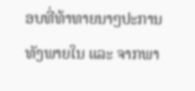ອບທີ່ທ້າທາຍນາໆປະການ ທັງພາຍໃນ ແລະ ຈາກພາ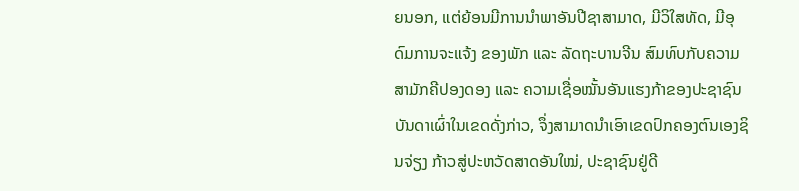ຍນອກ, ແຕ່ຍ້ອນມີການນໍາພາອັນປີຊາສາມາດ, ມີວິໃສທັດ, ມີອຸດົມການຈະແຈ້ງ ຂອງພັກ ແລະ ລັດຖະບານຈີນ ສົມທົບກັບຄວາມສາມັກຄີປອງດອງ ແລະ ຄວາມເຊື່ອໝັ້ນອັນແຮງກ້າຂອງປະຊາຊົນບັນດາເຜົ່າໃນເຂດດັ່ງກ່າວ, ຈຶ່ງສາມາດນໍາເອົາເຂດປົກຄອງຕົນເອງຊິນຈ່ຽງ ກ້າວສູ່ປະຫວັດສາດອັນໃໝ່, ປະຊາຊົນຢູ່ດີ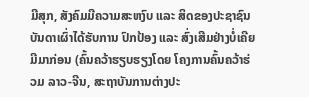ມີສຸກ, ສັງຄົມມີຄວາມສະຫງົບ ແລະ ສິດຂອງປະຊາຊົນບັນດາເຜົ່າໄດ້ຮັບການ ປົກປ້ອງ ແລະ ສົ່ງເສີມຢ່າງບໍ່ເຄີຍມີມາກ່ອນ (ຄົ້ນຄວ້າຮຽບຮຽງໂດຍ ໂຄງການຄົ້ນຄວ້າຮ່ວມ ລາວ-ຈີນ, ສະຖາບັນການຕ່າງປະ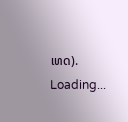ເທດ).
Loading...